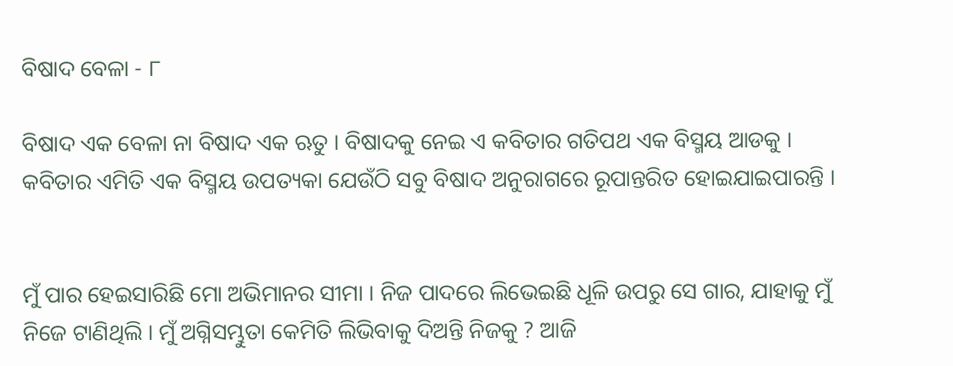ବିଷାଦ ବେଳା - ୮

ବିଷାଦ ଏକ ବେଳା ନା ବିଷାଦ ଏକ ଋତୁ । ବିଷାଦକୁ ନେଇ ଏ କବିତାର ଗତିପଥ ଏକ ବିସ୍ମୟ ଆଡକୁ । କବିତାର ଏମିତି ଏକ ବିସ୍ମୟ ଉପତ୍ୟକା ଯେଉଁଠି ସବୁ ବିଷାଦ ଅନୁରାଗରେ ରୂପାନ୍ତରିତ ହୋଇଯାଇପାରନ୍ତି ।


ମୁଁ ପାର ହେଇସାରିଛି ମୋ ଅଭିମାନର ସୀମା । ନିଜ ପାଦରେ ଲିଭେଇଛି ଧୂଳି ଉପରୁ ସେ ଗାର, ଯାହାକୁ ମୁଁ ନିଜେ ଟାଣିଥିଲି । ମୁଁ ଅଗ୍ନିସମ୍ଭୁତା କେମିତି ଲିଭିବାକୁ ଦିଅନ୍ତି ନିଜକୁ ? ଆଜି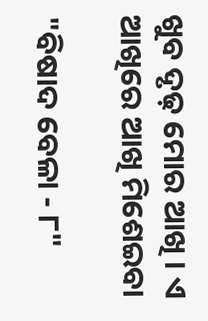ଖୁବ ଦୃଢ଼ ମୋର ଆଖି । ଏ ଆଖିରେ ଆଖି ମିଶେଇବା

"ବିଷାଦ ବେଳା - ୮"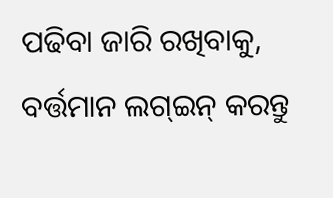ପଢିବା ଜାରି ରଖିବାକୁ, ବର୍ତ୍ତମାନ ଲଗ୍ଇନ୍ କରନ୍ତୁ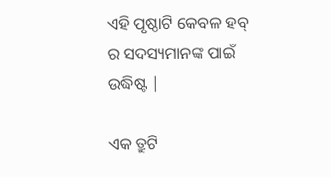ଏହି ପୃଷ୍ଠାଟି କେବଳ ହବ୍ ର ସଦସ୍ୟମାନଙ୍କ ପାଇଁ ଉଦ୍ଧିଷ୍ଟ |

ଏକ ତ୍ରୁଟି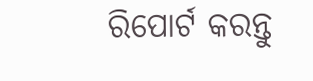ରିପୋର୍ଟ କରନ୍ତୁ